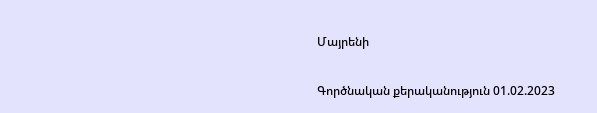Մայրենի

Գործնական քերականություն 01.02.2023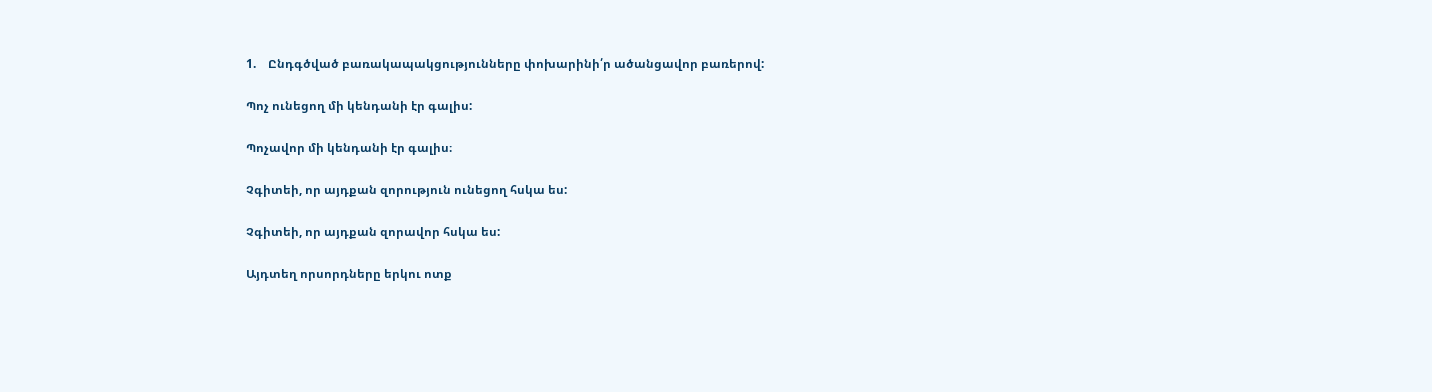1.    Ընդգծված բառակապակցությունները փոխարինի՛ր ածանցավոր բառերով:

Պոչ ունեցող մի կենդանի էր գալիս:

Պոչավոր մի կենդանի էր գալիս։

Չգիտեի, որ այդքան զորություն ունեցող հսկա ես:

Չգիտեի, որ այդքան զորավոր հսկա ես:

Այդտեղ որսորդները երկու ոտք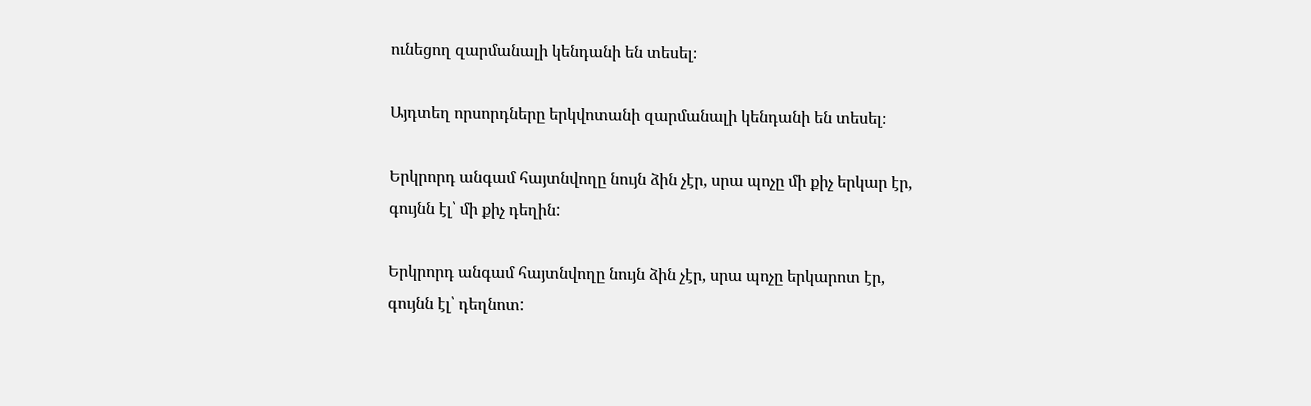ունեցող զարմանալի կենդանի են տեսել։

Այդտեղ որսորդները երկվոտանի զարմանալի կենդանի են տեսել։

Երկրորդ անգամ հայտնվողը նույն ձին չէր, սրա պոչը մի քիչ երկար էր, գույնն էլ՝ մի քիչ դեղին:

Երկրորդ անգամ հայտնվողը նույն ձին չէր, սրա պոչը երկարոտ էր, գույնն էլ՝ դեղնոտ: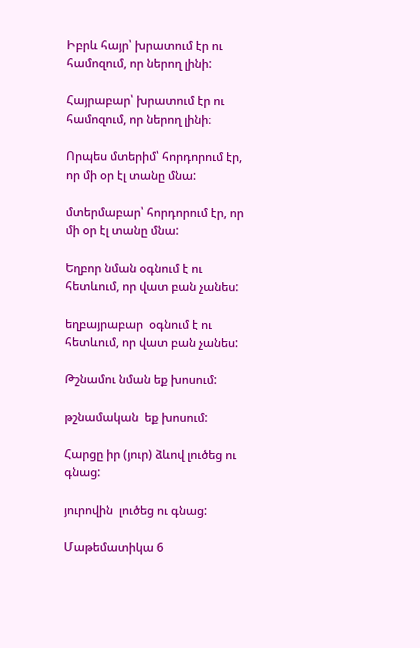Իբրև հայր՝ խրատում էր ու համոզում, որ ներող լինի:

Հայրաբար՝ խրատում էր ու համոզում, որ ներող լինի։

Որպես մտերիմ՝ հորդորում էր, որ մի օր էլ տանը մնա:

մտերմաբար՝ հորդորում էր, որ մի օր էլ տանը մնա:

Եղբոր նման օգնում է ու հետևում, որ վատ բան չանես:

եղբայրաբար  օգնում է ու հետևում, որ վատ բան չանես:

Թշնամու նման եք խոսում:

թշնամական  եք խոսում:

Հարցը իր (յուր) ձևով լուծեց ու գնաց:

յուրովին  լուծեց ու գնաց:

Մաթեմատիկա 6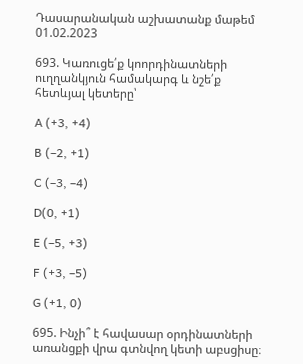Դասարանական աշխատանք մաթեմ 01.02.2023

693. Կառուցե՛ք կոորդինատների ուղղանկյուն համակարգ և նշե՛ք
հետևյալ կետերը՝

A (+3, +4)

B (–2, +1)

C (–3, –4)

D(0, +1)

E (–5, +3)

F (+3, –5)

G (+1, 0)

695. Ինչի՞ է հավասար օրդինատների առանցքի վրա գտնվող կետի աբսցիսը։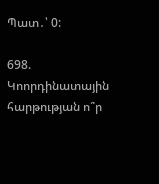Պատ․՝ 0:

698. Կոորդինատային հարթության ո՞ր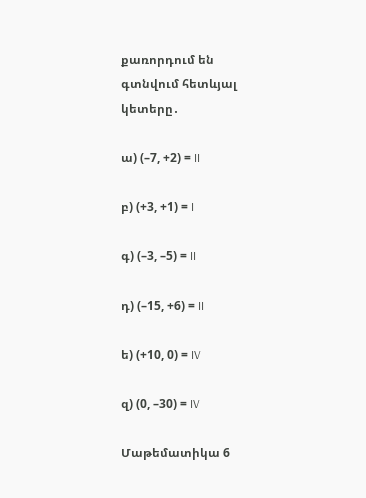քառորդում են գտնվում հետևյալ կետերը․

ա) (–7, +2) = II

բ) (+3, +1) = I

գ) (–3, –5) = II

դ) (–15, +6) = II

ե) (+10, 0) = IV

զ) (0, –30) = IV

Մաթեմատիկա 6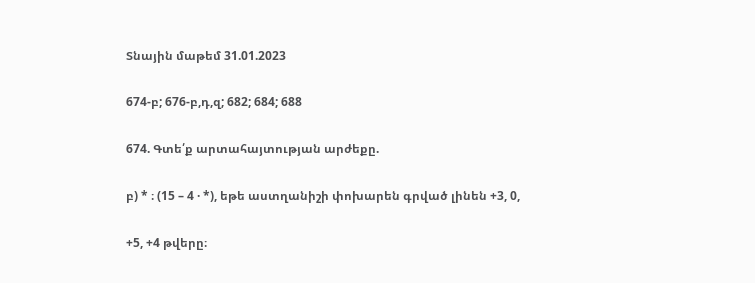Տնային մաթեմ 31.01.2023

674-բ; 676-բ,դ,զ; 682; 684; 688

674. Գտե՛ք արտահայտության արժեքը.

բ) * ։ (15 – 4 · *), եթե աստղանիշի փոխարեն գրված լինեն +3, 0,

+5, +4 թվերը։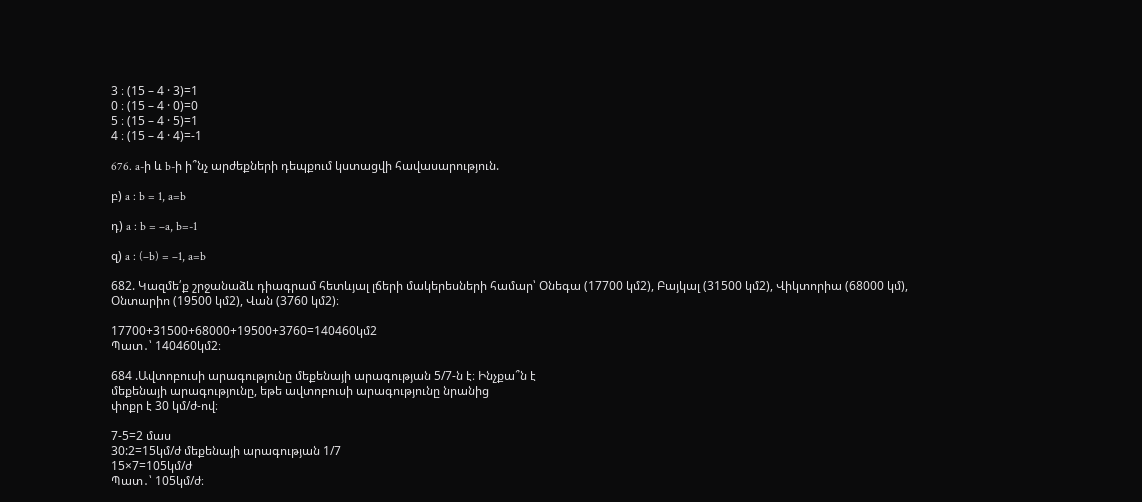3 ։ (15 – 4 · 3)=1
0 ։ (15 – 4 · 0)=0
5 ։ (15 – 4 · 5)=1
4 ։ (15 – 4 · 4)=-1

676. a-ի և b-ի ի՞նչ արժեքների դեպքում կստացվի հավասարություն.

բ) a : b = 1, a=b

դ) a : b = –a, b=-1

զ) a : (–b) = –1, a=b

682. Կազմե՛ք շրջանաձև դիագրամ հետևյալ լճերի մակերեսների համար՝ Օնեգա (17700 կմ2), Բայկալ (31500 կմ2), Վիկտորիա (68000 կմ), Օնտարիո (19500 կմ2), Վան (3760 կմ2)։

17700+31500+68000+19500+3760=140460կմ2
Պատ․՝ 140460կմ2։

684 .Ավտոբուսի արագությունը մեքենայի արագության 5/7-ն է։ Ինչքա՞ն է
մեքենայի արագությունը, եթե ավտոբուսի արագությունը նրանից
փոքր է 30 կմ/ժ-ով։

7-5=2 մաս
30:2=15կմ/ժ մեքենայի արագության 1/7
15×7=105կմ/ժ
Պատ․՝ 105կմ/ժ։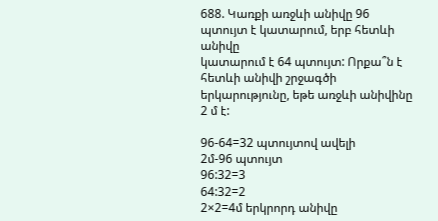688. Կառքի առջևի անիվը 96 պտույտ է կատարում, երբ հետևի անիվը
կատարում է 64 պտույտ: Որքա՞ն է հետևի անիվի շրջագծի երկարությունը, եթե առջևի անիվինը 2 մ է:

96-64=32 պտույտով ավելի
2մ-96 պտույտ
96:32=3
64:32=2
2×2=4մ երկրորդ անիվը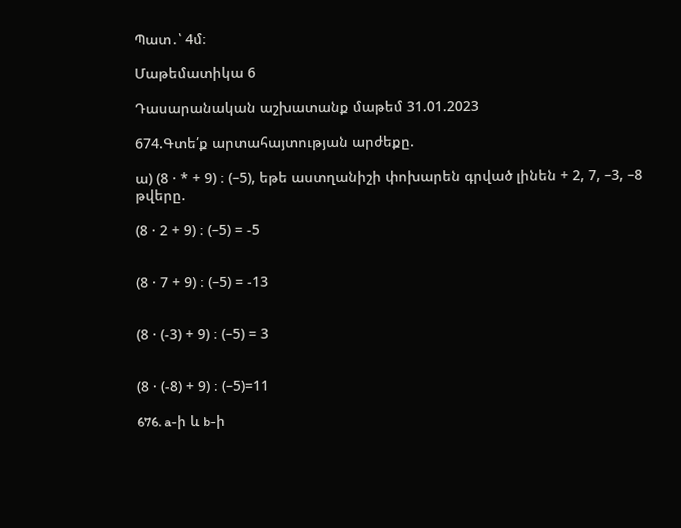Պատ․՝ 4մ։

Մաթեմատիկա 6

Դասարանական աշխատանք մաթեմ 31.01.2023

674.Գտե՛ք արտահայտության արժեքը.

ա) (8 · * + 9) ։ (–5), եթե աստղանիշի փոխարեն գրված լինեն + 2, 7, –3, –8 թվերը.

(8 · 2 + 9) ։ (–5) = -5


(8 · 7 + 9) ։ (–5) = -13


(8 · (-3) + 9) ։ (–5) = 3


(8 · (-8) + 9) ։ (–5)=11

676. a-ի և b-ի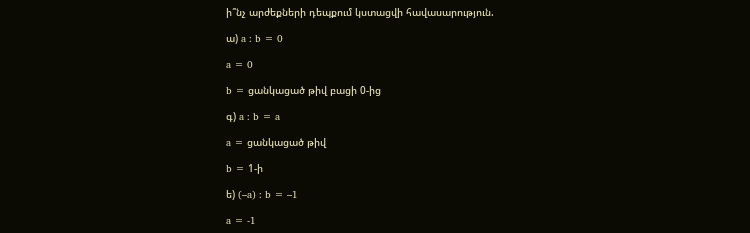ի՞նչ արժեքների դեպքում կստացվի հավասարություն.

ա) a : b = 0

a = 0

b = ցանկացած թիվ բացի 0-ից

գ) a : b = a

a = ցանկացած թիվ

b = 1-ի

ե) (–a) : b = –1

a = -1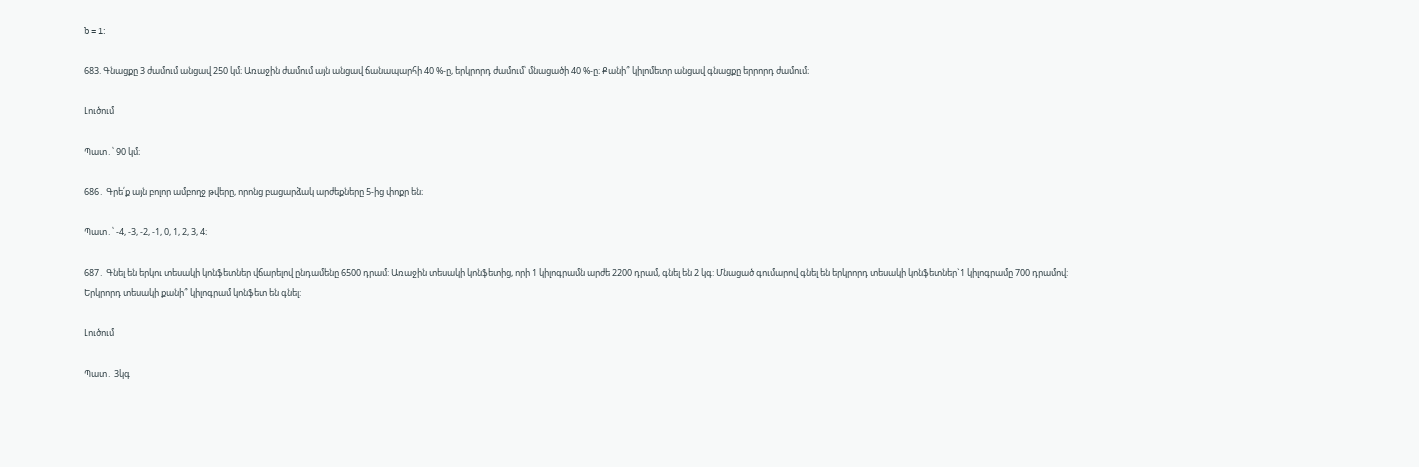b = 1:

683. Գնացքը 3 ժամում անցավ 250 կմ։ Առաջին ժամում այն անցավ ճանապարհի 40 %-ը, երկրորդ ժամում՝ մնացածի 40 %-ը։ Քանի՞ կիլոմետր անցավ գնացքը երրորդ ժամում։

Լուծում

Պատ․՝ 90 կմ։

686․ Գրե՛ք այն բոլոր ամբողջ թվերը, որոնց բացարձակ արժեքները 5-ից փոքր են։

Պատ․՝ -4, -3, -2, -1, 0, 1, 2, 3, 4։

687․ Գնել են երկու տեսակի կոնֆետներ վճարելով ընդամենը 6500 դրամ: Առաջին տեսակի կոնֆետից, որի 1 կիլոգրամն արժե 2200 դրամ, գնել են 2 կգ: Մնացած գումարով գնել են երկրորդ տեսակի կոնֆետներ`1 կիլոգրամը 700 դրամով: Երկրորդ տեսակի քանի՞ կիլոգրամ կոնֆետ են գնել:

Լուծում

Պատ․ 3կգ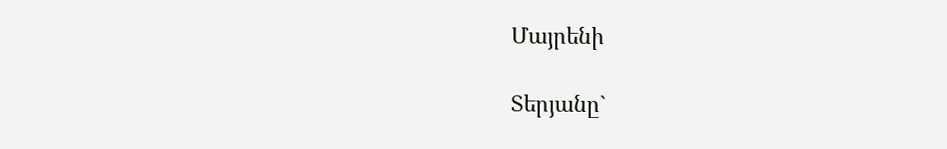Մայրենի

Տերյանը`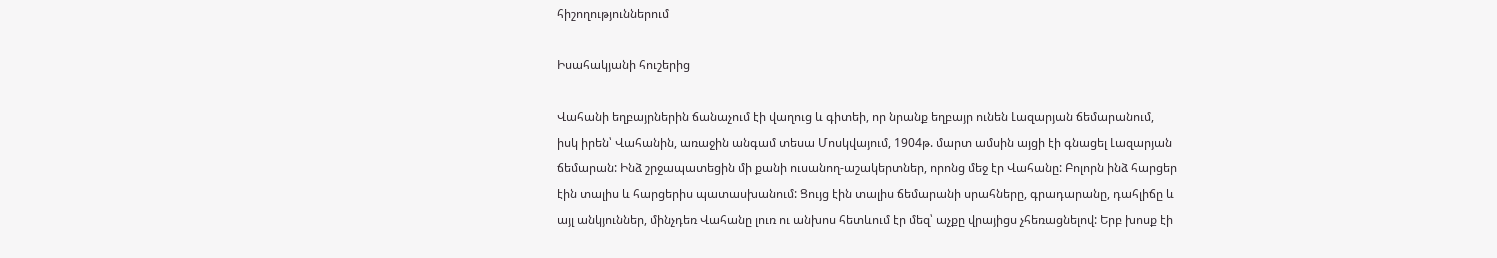հիշողություններում

Իսահակյանի հուշերից

Վահանի եղբայրներին ճանաչում էի վաղուց և գիտեի, որ նրանք եղբայր ունեն Լազարյան ճեմարանում, իսկ իրեն՝ Վահանին, առաջին անգամ տեսա Մոսկվայում, 1904թ. մարտ ամսին այցի էի գնացել Լազարյան ճեմարան: Ինձ շրջապատեցին մի քանի ուսանող-աշակերտներ, որոնց մեջ էր Վահանը: Բոլորն ինձ հարցեր էին տալիս և հարցերիս պատասխանում: Ցույց էին տալիս ճեմարանի սրահները, գրադարանը, դահլիճը և այլ անկյուններ, մինչդեռ Վահանը լուռ ու անխոս հետևում էր մեզ՝ աչքը վրայիցս չհեռացնելով: Երբ խոսք էի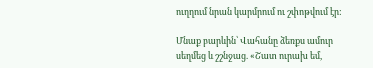ուղղում նրան կարմրում ու շփոթվում էր:

Մնաք բարևին՝ Վահանը ձեռքս ամուր սեղմեց և շշնջաց. «Շատ ուրախ եմ,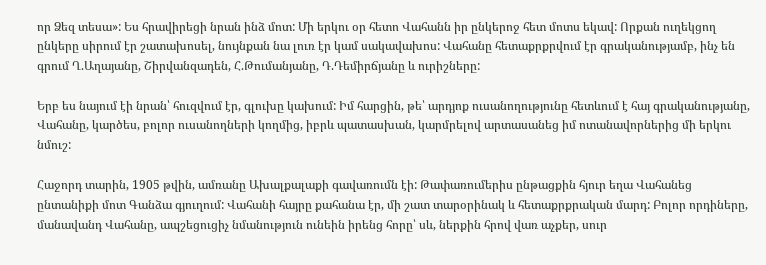որ Ձեզ տեսա»: Ես հրավիրեցի նրան ինձ մոտ: Մի երկու օր հետո Վահանն իր ընկերոջ հետ մոտս եկավ: Որքան ուղեկցող ընկերը սիրում էր շատախոսել, նույնքան նա լուռ էր կամ սակավախոս: Վահանը հետաքրքրվում էր գրականությամբ, ինչ են գրում Ղ.Աղայանը, Շիրվանզադեն, Հ.Թումանյանը, Դ.Դեմիրճյանը և ուրիշները:

Երբ ես նայում էի նրան՝ հուզվում էր, գլուխը կախում: Իմ հարցին, թե՝ արդյոք ուսանողությունը հետևում է հայ գրականությանը, Վահանը, կարծես, բոլոր ուսանողների կողմից, իբրև պատասխան, կարմրելով արտասանեց իմ ոտանավորներից մի երկու նմուշ:

Հաջորդ տարին, 1905 թվին, ամռանը Ախալքալաքի գավառումն էի: Թափառումերիս ընթացքին հյուր եղա Վահանեց ընտանիքի մոտ Գանձա գյուղում: Վահանի հայրը քահանա էր, մի շատ տարօրինակ և հետաքրքրական մարդ: Բոլոր որդիները, մանավանդ Վահանը, ապշեցուցիչ նմանություն ունեին իրենց հորը՝ սև, ներքին հրով վառ աչքեր, սուր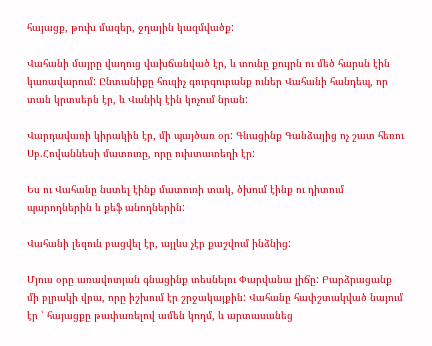հայացք, թուխ մազեր, ջղային կազմվածք:

Վահանի մայրը վաղուց վախճանված էր, և տունը քույրն ու մեծ հարսն էին կառավարում: Ընտանիքը հուզիչ գուրգուրանք ուներ Վահանի հանդեպ, որ տան կրտսերն էր, և Վանիկ էին կոչում նրան:

Վարդավառի կիրակին էր, մի պայծառ օր: Գնացինք Գանձայից ոչ շատ հեռու Սբ.Հովաննեսի մատուռը, որը ուխտատեղի էր:

Ես ու Վահանը նստել էինք մատուռի տակ, ծխում էինք ու դիտում պարողներին և քեֆ անողներին:

Վահանի լեզուն բացվել էր, այլևս չէր քաշվում ինձնից:

Մյուս օրը առավոտյան գնացինք տեսնելու Փարվանա լիճը: Բարձրացանք մի բլրակի վրա, որը իշխում էր շրջակայքին: Վահանը հափշտակված նայում էր ՝ հայացքը թափառելով ամեն կողմ, և արտասանեց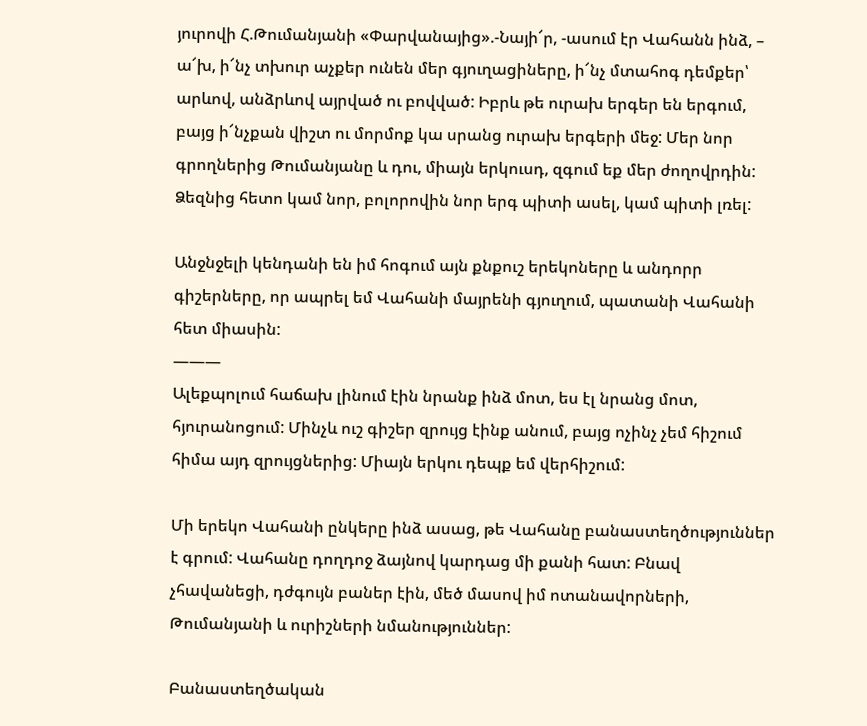յուրովի Հ.Թումանյանի «Փարվանայից».-Նայի՜ր, -ասում էր Վահանն ինձ, – ա՜խ, ի՜նչ տխուր աչքեր ունեն մեր գյուղացիները, ի՜նչ մտահոգ դեմքեր՝ արևով, անձրևով այրված ու բովված: Իբրև թե ուրախ երգեր են երգում, բայց ի՜նչքան վիշտ ու մորմոք կա սրանց ուրախ երգերի մեջ: Մեր նոր գրողներից Թումանյանը և դու, միայն երկուսդ, զգում եք մեր ժողովրդին: Ձեզնից հետո կամ նոր, բոլորովին նոր երգ պիտի ասել, կամ պիտի լռել:

Անջնջելի կենդանի են իմ հոգում այն քնքուշ երեկոները և անդորր գիշերները, որ ապրել եմ Վահանի մայրենի գյուղում, պատանի Վահանի հետ միասին:
———
Ալեքպոլում հաճախ լինում էին նրանք ինձ մոտ, ես էլ նրանց մոտ, հյուրանոցում: Մինչև ուշ գիշեր զրույց էինք անում, բայց ոչինչ չեմ հիշում հիմա այդ զրույցներից: Միայն երկու դեպք եմ վերհիշում:

Մի երեկո Վահանի ընկերը ինձ ասաց, թե Վահանը բանաստեղծություններ է գրում: Վահանը դողդոջ ձայնով կարդաց մի քանի հատ: Բնավ չհավանեցի, դժգույն բաներ էին, մեծ մասով իմ ոտանավորների, Թումանյանի և ուրիշների նմանություններ:

Բանաստեղծական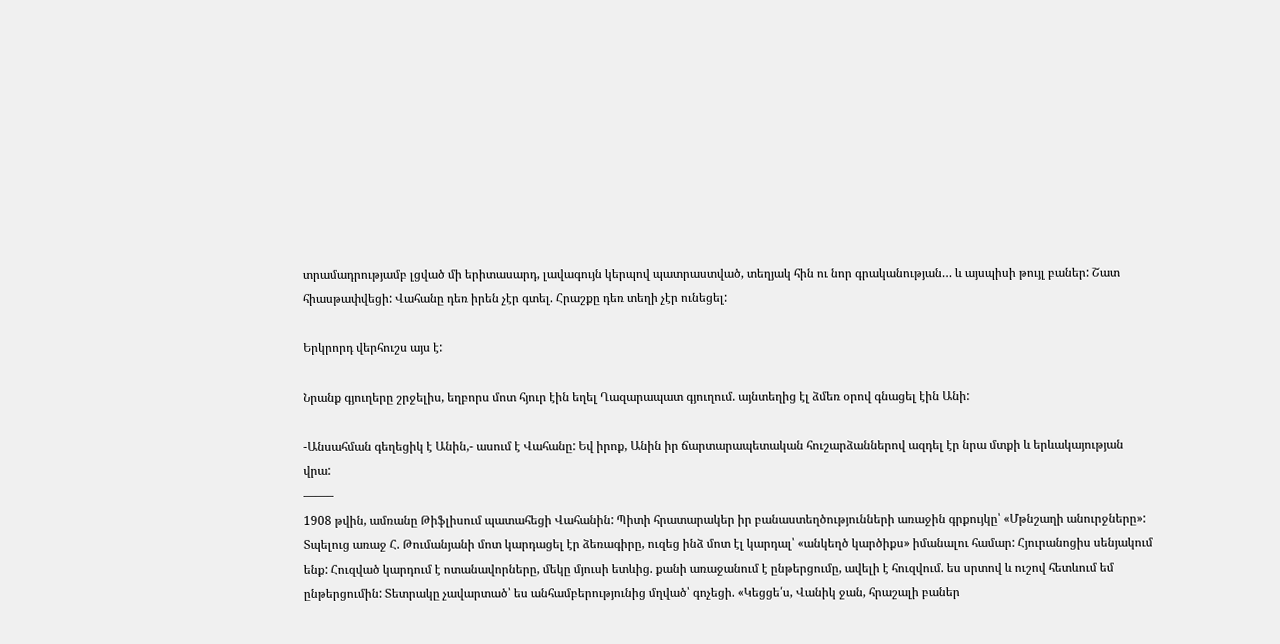տրամադրությամբ լցված մի երիտասարդ, լավագույն կերպով պատրաստված, տեղյակ հին ու նոր գրականության… և այսպիսի թույլ բաներ: Շատ հիասթափվեցի: Վահանը դեռ իրեն չէր գտել. Հրաշքը դեռ տեղի չէր ունեցել:

Երկրորդ վերհուշս այս է:

Նրանք գյուղերը շրջելիս, եղբորս մոտ հյուր էին եղել Ղազարապատ գյուղում. այնտեղից էլ ձմեռ օրով գնացել էին Անի:

-Անսահման գեղեցիկ է Անին,- ասում է Վահանը: Եվ իրոք, Անին իր ճարտարապետական հուշարձաններով ազդել էր նրա մտքի և երևակայության վրա:
——–
1908 թվին, ամռանը Թիֆլիսում պատահեցի Վահանին: Պիտի հրատարակեր իր բանաստեղծությունների առաջին գրքույկը՝ «Մթնշաղի անուրջները»: Տպելուց առաջ Հ. Թումանյանի մոտ կարդացել էր ձեռագիրը, ուզեց ինձ մոտ էլ կարդալ՝ «անկեղծ կարծիքս» իմանալու համար: Հյուրանոցիս սենյակում ենք: Հուզված կարդում է ոտանավորները, մեկը մյուսի ետևից. քանի առաջանում է ընթերցումը, ավելի է հուզվում. ես սրտով և ուշով հետևում եմ ընթերցումին: Տետրակը չավարտած՝ ես անհամբերությունից մղված՝ գոչեցի. «Կեցցե՛ս, Վանիկ ջան, հրաշալի բաներ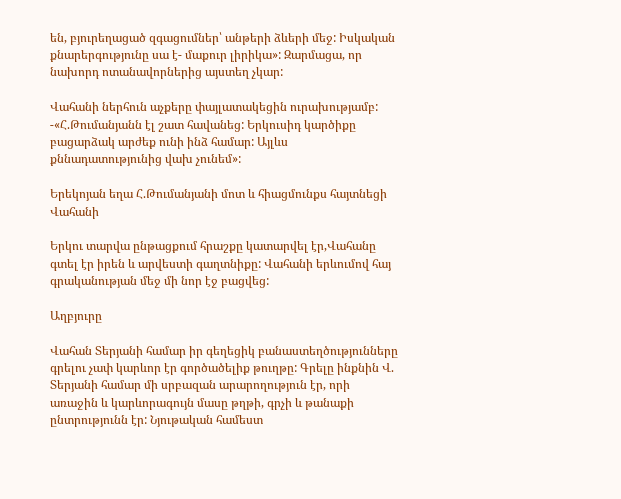են, բյուրեղացած զգացումներ՝ անթերի ձևերի մեջ: Իսկական քնարերգությունը սա է- մաքուր լիրիկա»: Զարմացա, որ նախորդ ոտանավորներից այստեղ չկար:

Վահանի ներհուն աչքերը փայլատակեցին ուրախությամբ: -«Հ.Թումանյանն էլ շատ հավանեց: Երկուսիդ կարծիքը բացարձակ արժեք ունի ինձ համար: Այլևս քննադատությունից վախ չունեմ»:

Երեկոյան եղա Հ.Թումանյանի մոտ և հիացմունքս հայտնեցի Վահանի

Երկու տարվա ընթացքում հրաշքը կատարվել էր,Վահանը գտել էր իրեն և արվեստի գաղտնիքը: Վահանի երևումով հայ գրականության մեջ մի նոր էջ բացվեց:

Աղբյուրը

Վահան Տերյանի համար իր գեղեցիկ բանաստեղծությունները գրելու չափ կարևոր էր գործածելիք թուղթը: Գրելը ինքնին Վ. Տերյանի համար մի սրբազան արարողություն էր, որի առաջին և կարևորագույն մասը թղթի, գրչի և թանաքի ընտրությունն էր: Նյութական համեստ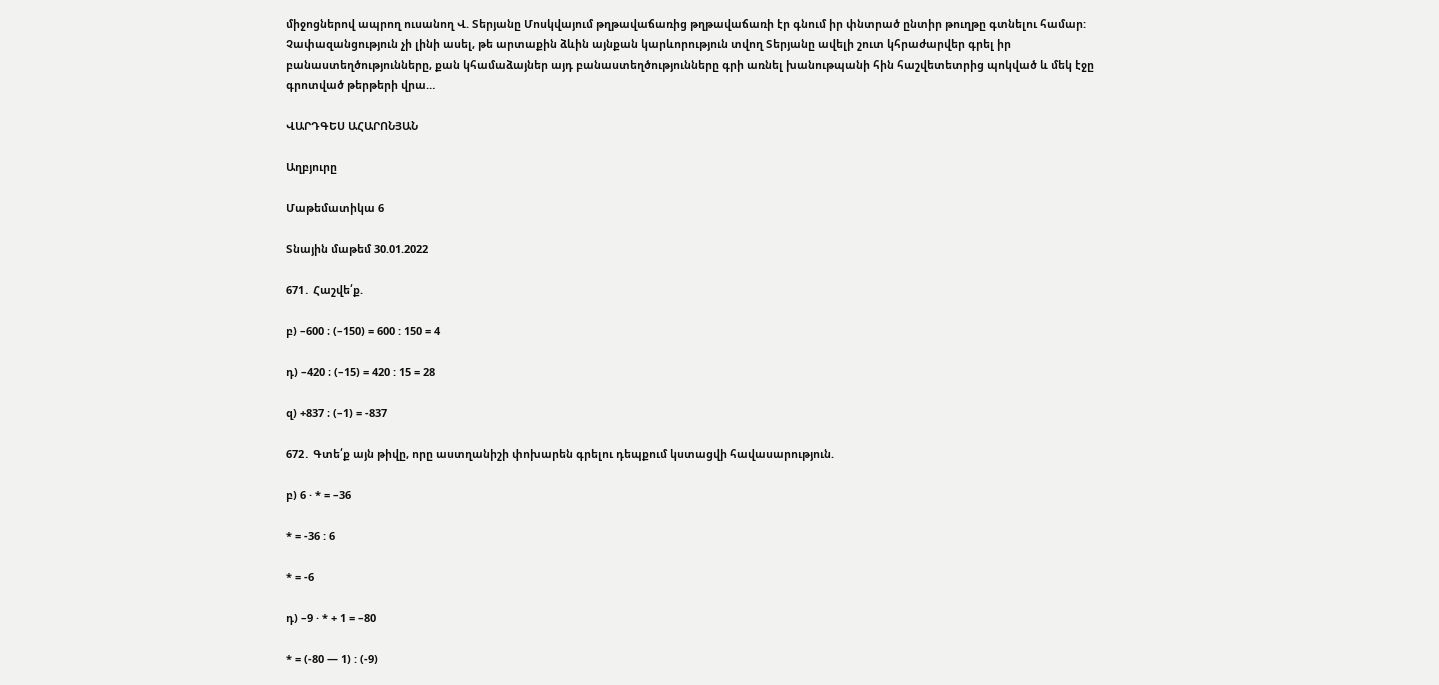միջոցներով ապրող ուսանող Վ. Տերյանը Մոսկվայում թղթավաճառից թղթավաճառի էր գնում իր փնտրած ընտիր թուղթը գտնելու համար:
Չափազանցություն չի լինի ասել, թե արտաքին ձևին այնքան կարևորություն տվող Տերյանը ավելի շուտ կհրաժարվեր գրել իր բանաստեղծությունները, քան կհամաձայներ այդ բանաստեղծությունները գրի առնել խանութպանի հին հաշվետետրից պոկված և մեկ էջը գրոտված թերթերի վրա…

ՎԱՐԴԳԵՍ ԱՀԱՐՈՆՅԱՆ

Աղբյուրը

Մաթեմատիկա 6

Տնային մաթեմ 30.01.2022

671․ Հաշվե՛ք.

բ) –600 ։ (–150) = 600 : 150 = 4

դ) –420 ։ (–15) = 420 : 15 = 28

զ) +837 ։ (–1) = -837

672․ Գտե՛ք այն թիվը, որը աստղանիշի փոխարեն գրելու դեպքում կստացվի հավասարություն.

բ) 6 · * = –36

* = -36 : 6

* = -6

դ) –9 · * + 1 = –80

* = (-80 — 1) : (-9)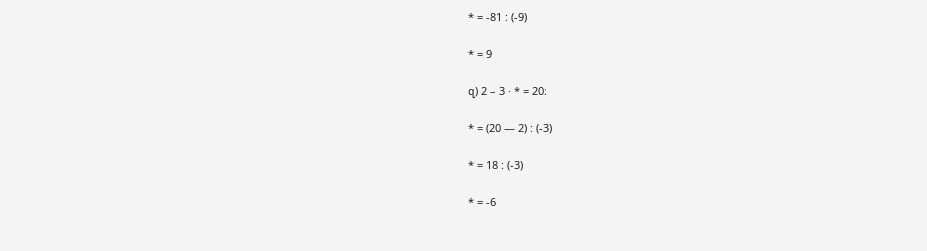* = -81 : (-9)

* = 9

զ) 2 – 3 · * = 20։

* = (20 — 2) : (-3)

* = 18 : (-3)

* = -6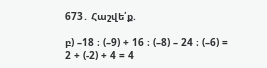673․ Հաշվե՛ք.

բ) –18 ։ (–9) + 16 ։ (–8) – 24 ։ (–6) = 2 + (-2) + 4 = 4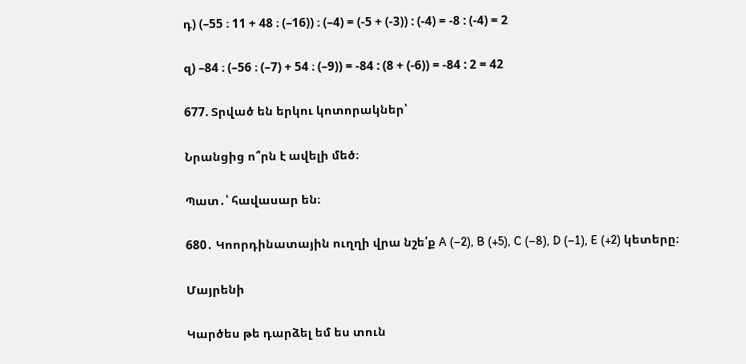դ) (–55 ։ 11 + 48 ։ (–16)) ։ (–4) = (-5 + (-3)) : (-4) = -8 : (-4) = 2

զ) –84 ։ (–56 ։ (–7) + 54 ։ (–9)) = -84 : (8 + (-6)) = -84 : 2 = 42

677. Տրված են երկու կոտորակներ՝

Նրանցից ո՞րն է ավելի մեծ։

Պատ․՝ հավասար են։

680․ Կոորդինատային ուղղի վրա նշե՛ք A (–2), B (+5), C (–8), D (–1), E (+2) կետերը։

Մայրենի

Կարծես թե դարձել եմ ես տուն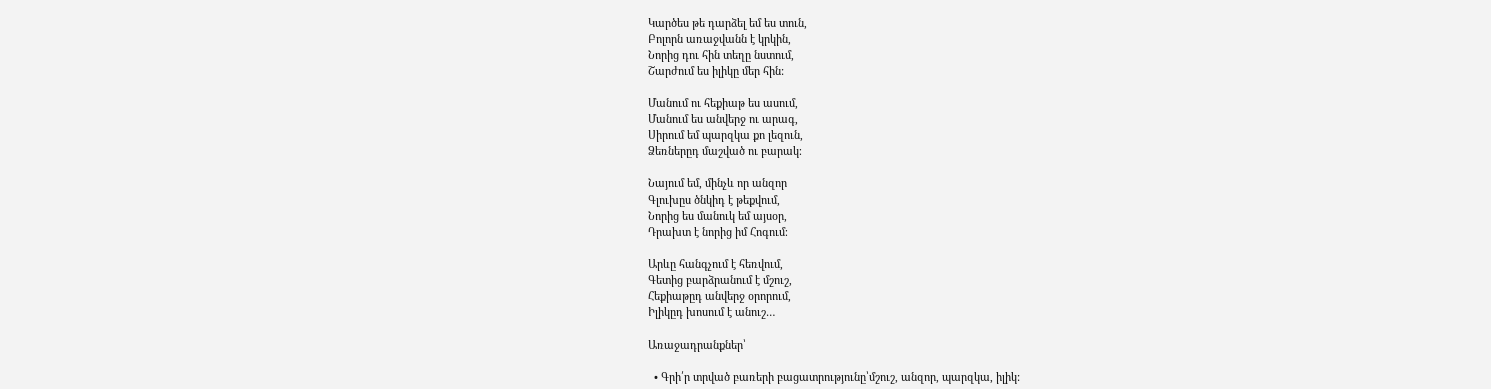Կարծես թե դարձել եմ ես տուն,
Բոլորն առաջվանն է կրկին,
Նորից դու հին տեղը նստում,
Շարժում ես իլիկը մեր հին:

Մանում ու հեքիաթ ես ասում,
Մանում ես անվերջ ու արագ,
Սիրում եմ պարզկա քո լեզուն,
Ձեռներըդ մաշված ու բարակ։

Նայում եմ, մինչև որ անզոր
Գլուխըս ծնկիդ է թեքվում,
Նորից ես մանուկ եմ այսօր,
Դրախտ է նորից իմ Հոգում։

Արևը հանգչում է հեռվում,
Գետից բարձրանում է մշուշ,
Հեքիաթըդ անվերջ օրորում,
Իլիկըդ խոսում է անուշ…

Առաջադրանքներ՝

  • Գրի՛ր տրված բառերի բացատրությունը՝մշուշ, անզոր, պարզկա, իլիկ: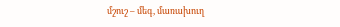մշուշ – մեգ, մառախուղ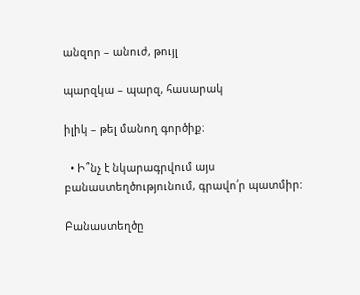անզոր – անուժ, թույլ

պարզկա – պարզ, հասարակ

իլիկ – թել մանող գործիք։

  • Ի՞նչ է նկարագրվում այս բանաստեղծությունում, գրավո՛ր պատմիր:

Բանաստեղծը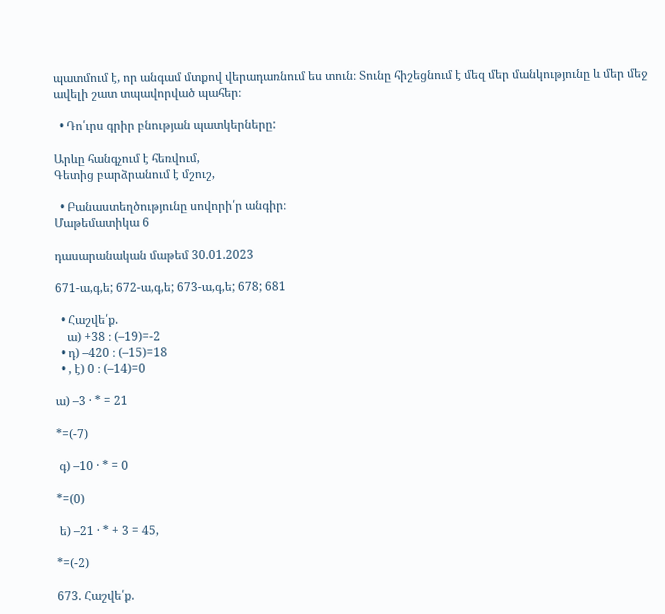պատմում է, որ անգամ մտքով վերադառնում ես տուն։ Տունը հիշեցնում է մեզ մեր մանկությունը և մեր մեջ ավելի շատ տպավորված պահեր։

  • Դո՛ւրս գրիր բնության պատկերները:

Արևը հանգչում է հեռվում,
Գետից բարձրանում է մշուշ,

  • Բանաստեղծությունը սովորի՛ր անգիր։
Մաթեմատիկա 6

դասարանական մաթեմ 30.01.2023

671-ա,գ,ե; 672-ա,գ,ե; 673-ա,գ,ե; 678; 681

  • Հաշվե՛ք.
    ա) +38 ։ (–19)=-2
  • դ) –420 ։ (–15)=18
  • , է) 0 ։ (–14)=0

ա) –3 · * = 21

*=(-7)

 գ) –10 · * = 0

*=(0)

 ե) –21 · * + 3 = 45,

*=(-2)

673. Հաշվե՛ք.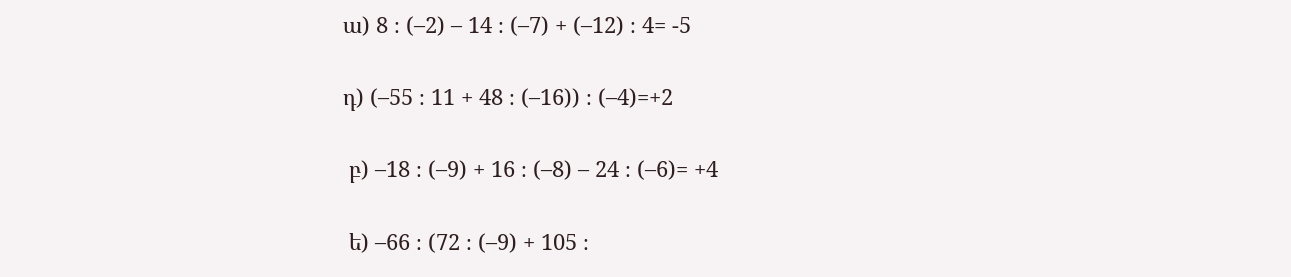ա) 8 ։ (–2) – 14 ։ (–7) + (–12) ։ 4= -5

դ) (–55 ։ 11 + 48 ։ (–16)) ։ (–4)=+2

 բ) –18 ։ (–9) + 16 ։ (–8) – 24 ։ (–6)= +4

 ե) –66 ։ (72 ։ (–9) + 105 ։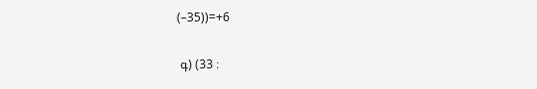(–35))=+6

 գ) (33 ։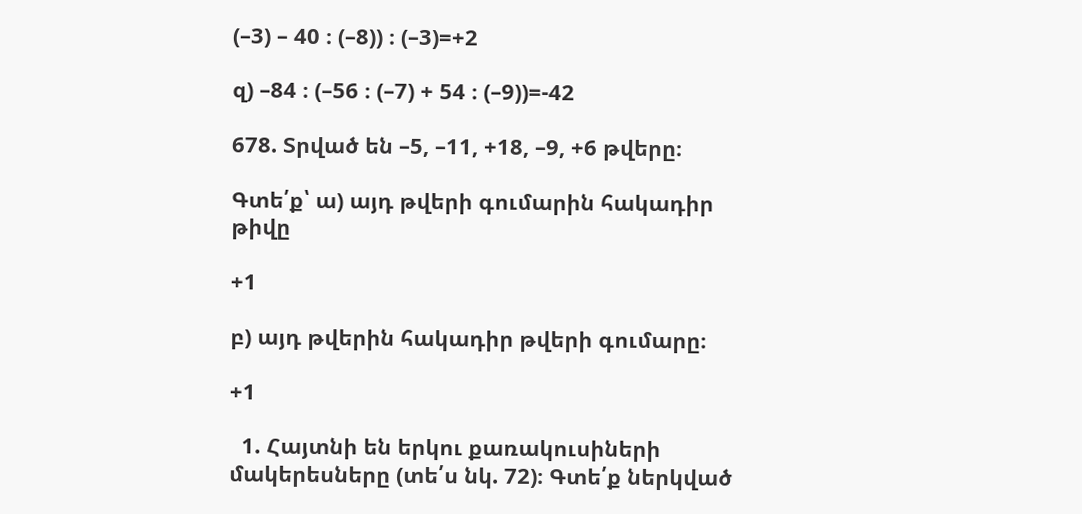(–3) – 40 ։ (–8)) ։ (–3)=+2

զ) –84 ։ (–56 ։ (–7) + 54 ։ (–9))=-42

678. Տրված են –5, –11, +18, –9, +6 թվերը։

Գտե՛ք՝ ա) այդ թվերի գումարին հակադիր թիվը

+1

բ) այդ թվերին հակադիր թվերի գումարը։

+1

  1. Հայտնի են երկու քառակուսիների մակերեսները (տե՛ս նկ. 72)։ Գտե՛ք ներկված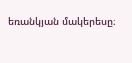եռանկյան մակերեսը։